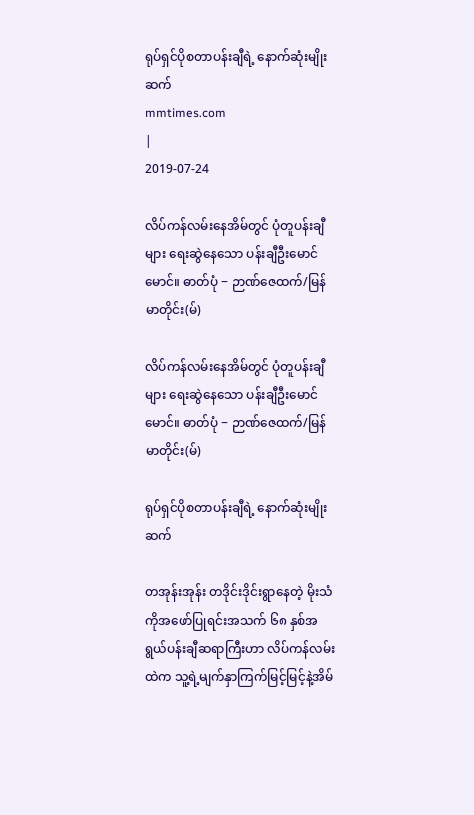ရုပ်ရှင်ပိုစတာပန်းချီရဲ့ နောက်ဆုံးမျိုးဆက်
mmtimes.com
|
2019-07-24

လိပ်ကန်လမ်းနေအိမ်တွင် ပုံတူပန်းချီများ ရေးဆွဲနေသော ပန်းချီဦးမောင်မောင်။ ဓာတ်ပုံ − ဉာဏ်ဇေထက်/မြန်မာတိုင်း(မ်)

လိပ်ကန်လမ်းနေအိမ်တွင် ပုံတူပန်းချီများ ရေးဆွဲနေသော ပန်းချီဦးမောင်မောင်။ ဓာတ်ပုံ − ဉာဏ်ဇေထက်/မြန်မာတိုင်း(မ်)

ရုပ်ရှင်ပိုစတာပန်းချီရဲ့ နောက်ဆုံးမျိုးဆက်

တအုန်းအုန်း တဒိုင်းဒိုင်းရွာနေတဲ့ မိုးသံကိုအဖော်ပြုရင်းအသက် ၆၈ နှစ်အရွယ်ပန်းချီဆရာကြီးဟာ လိပ်ကန်လမ်းထဲက သူ့ရဲ့မျက်နှာကြက်မြင့်မြင့်နဲ့အိမ်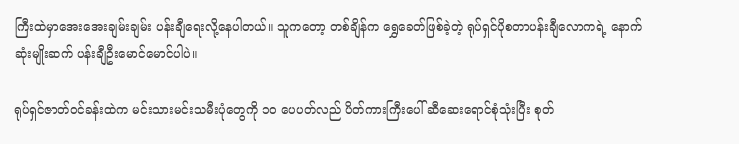ကြီးထဲမှာအေးအေးချမ်းချမ်း ပန်းချီရေးလို့နေပါတယ်။ သူကတော့ တစ်ချိန်က ရွှေခေတ်ဖြစ်ခဲ့တဲ့ ရုပ်ရှင်ပိုစတာပန်းချီလောကရဲ့ နောက်ဆုံးမျိုးဆက် ပန်းချီဦးမောင်မောင်ပါပဲ။

ရုပ်ရှင်ဇာတ်ဝင်ခန်းထဲက မင်းသားမင်းသမီးပုံတွေကို ၁ဝ ပေပတ်လည် ပိတ်ကားကြီးပေါ် ဆီဆေးရောင်စုံသုံးပြီး စုတ်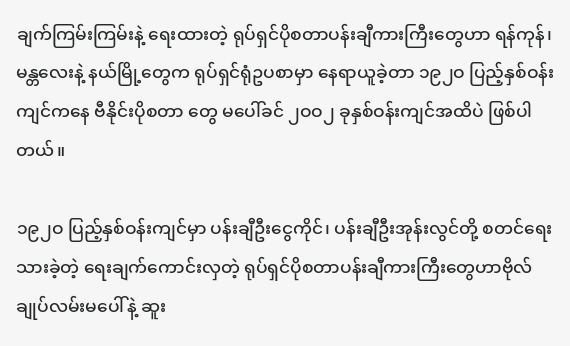ချက်ကြမ်းကြမ်းနဲ့ ရေးထားတဲ့ ရုပ်ရှင်ပိုစတာပန်းချီကားကြီးတွေဟာ ရန်ကုန်၊ မန္တလေးနဲ့ နယ်မြို့တွေက ရုပ်ရှင်ရုံဥပစာမှာ နေရာယူခဲ့တာ ၁၉၂ဝ ပြည့်နှစ်ဝန်းကျင်ကနေ ဗီနိုင်းပိုစတာ တွေ မပေါ်ခင် ၂ဝဝ၂ ခုနှစ်ဝန်းကျင်အထိပဲ ဖြစ်ပါတယ်။

၁၉၂ဝ ပြည့်နှစ်ဝန်းကျင်မှာ ပန်းချီဦးငွေကိုင်၊ ပန်းချီဦးအုန်းလွင်တို့ စတင်ရေးသားခဲ့တဲ့ ရေးချက်ကောင်းလှတဲ့ ရုပ်ရှင်ပိုစတာပန်းချီကားကြီးတွေဟာဗိုလ်ချုပ်လမ်းမပေါ်နဲ့ ဆူး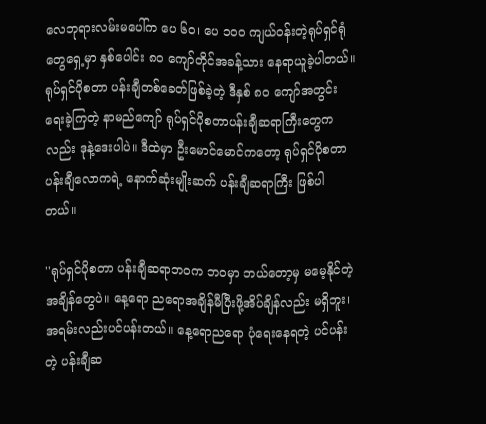လေဘုရားလမ်းမပေါ်က ပေ ၆ဝ၊ ပေ ၁ဝဝ ကျယ်ဝန်းတဲ့ရုပ်ရှင်ရုံတွေရှေ့မှာ နှစ်ပေါင်း ၈ဝ ကျော်တိုင်အခန့်သား နေရာယူခဲ့ပါတယ်။ ရုပ်ရှင်ပိုစတာ ပန်းချီတစ်ခေတ်ဖြစ်ခဲ့တဲ့ ဒီနှစ် ၈ဝ ကျော်အတွင်း ရေးခဲ့ကြတဲ့ နာမည်ကျော် ရုပ်ရှင်ပိုစတာပန်းချီဆရာကြီးတွေကလည်း ဒုနဲ့ဒေးပါပဲ။ ဒီထဲမှာ ဦးမောင်မောင်ကတော့ ရုပ်ရှင်ပိုစတာ ပန်းချီလောကရဲ့ နောက်ဆုံးမျိုးဆက် ပန်းချီဆရာကြီး ဖြစ်ပါတယ်။

''ရုပ်ရှင်ပိုစတာ ပန်းချီဆရာဘဝက ဘဝမှာ ဘယ်တော့မှ မမေ့နိုင်တဲ့အချိန်တွေပဲ။ နေ့ရော ညရောအချိန်မီပြီးဖို့အိပ်ချိန်လည်း မရှိဘူး၊အရမ်းလည်းပင်ပန်းတယ်။ နေ့ရောညရော ပုံရေးနေရတဲ့ ပင်ပန်းတဲ့ ပန်းချီဆ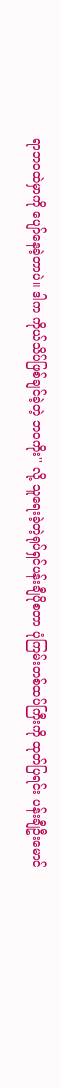ရာဘဝထဲမှာကို ပျော်နေခဲ့တာပဲ။ ဒါက ကိုယ်သိပ်ဖြစ်ချင်ခဲ့တဲ့ ဘဝကိုး'' လို့ သူရေးခဲ့တဲ့ရုပ်ရှင်ပန်းချီပိုစတာ ပုံကြမ်းတစ်ထပ်ကြီးကို ထုတ်ပြရင်း ပန်းချီဦးမောင်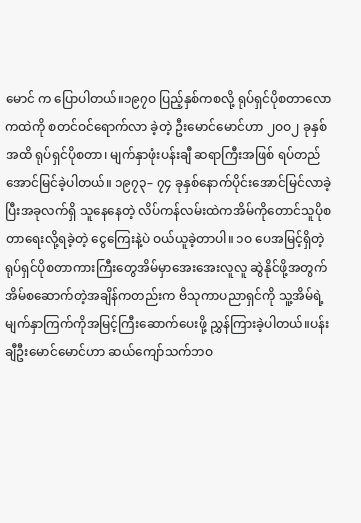မောင် က ပြောပါတယ်။၁၉၇ဝ ပြည့်နှစ်ကစလို့ ရုပ်ရှင်ပိုစတာလောကထဲကို စတင်ဝင်ရောက်လာ ခဲ့တဲ့ ဦးမောင်မောင်ဟာ ၂ဝဝ၂ ခုနှစ်အထိ ရုပ်ရှင်ပိုစတာ၊ မျက်နှာဖုံးပန်းချီ ဆရာကြီးအဖြစ် ရပ်တည်အောင်မြင်ခဲ့ပါတယ်။ ၁၉၇၃– ၇၄ ခုနှစ်နောက်ပိုင်းအောင်မြင်လာခဲ့ပြီးအခုလက်ရှိ သူနေနေတဲ့ လိပ်ကန်လမ်းထဲကအိမ်ကိုတောင်သူပိုစတာရေးလို့ရခဲ့တဲ့ ငွေကြေးနဲ့ပဲ ဝယ်ယူခဲ့တာပါ။ ၁ဝ ပေအမြင့်ရှိတဲ့ ရုပ်ရှင်ပိုစတာကားကြီးတွေအိမ်မှာအေးအေးလူလူ ဆွဲနိုင်ဖို့အတွက်အိမ်စဆောက်တဲ့အချိန်ကတည်းက ဗိသုကာပညာရှင်ကို သူ့အိမ်ရဲ့မျက်နှာကြက်ကိုအမြင့်ကြီးဆောက်ပေးဖို့ ညွှန်ကြားခဲ့ပါတယ်။ပန်းချီဦးမောင်မောင်ဟာ ဆယ်ကျော်သက်ဘဝ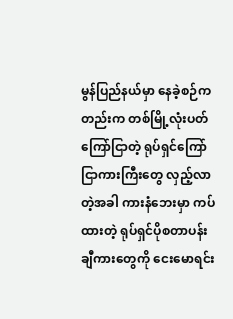မွန်ပြည်နယ်မှာ နေခဲ့စဉ်ကတည်းက တစ်မြို့လုံးပတ်ကြော်ငြာတဲ့ ရုပ်ရှင်ကြော်ငြာကားကြီးတွေ လှည့်လာတဲ့အခါ ကားနံဘေးမှာ ကပ်ထားတဲ့ ရုပ်ရှင်ပိုစတာပန်းချီကားတွေကို ငေးမောရင်း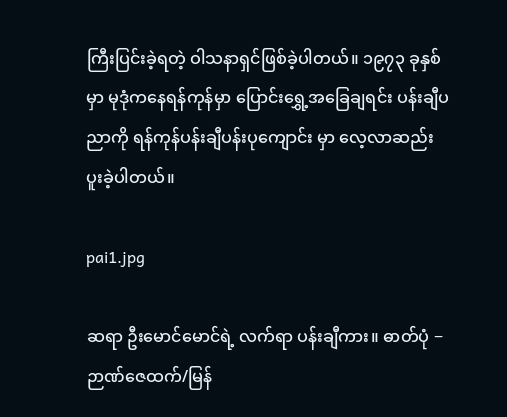ကြီးပြင်းခဲ့ရတဲ့ ဝါသနာရှင်ဖြစ်ခဲ့ပါတယ်။ ၁၉၇၃ ခုနှစ်မှာ မုဒုံကနေရန်ကုန်မှာ ပြောင်းရွှေ့အခြေချရင်း ပန်းချီပညာကို ရန်ကုန်ပန်းချီပန်းပုကျောင်း မှာ လေ့လာဆည်းပူးခဲ့ပါတယ်။

pai1.jpg

ဆရာ ဦးမောင်မောင်ရဲ့ လက်ရာ ပန်းချီကား။ ဓာတ်ပုံ − ဉာဏ်ဇေထက်/မြန်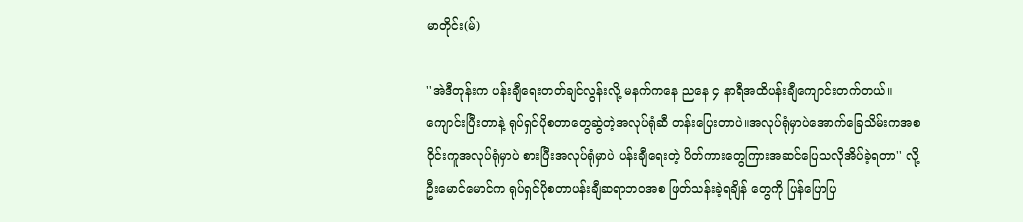မာတိုင်း(မ်)

''အဲဒီတုန်းက ပန်းချီရေးတတ်ချင်လွန်းလို့ မနက်ကနေ ညနေ ၄ နာရီအထိပန်းချီကျောင်းတက်တယ်။ ကျောင်းပြီးတာနဲ့ ရုပ်ရှင်ပိုစတာတွေဆွဲတဲ့အလုပ်ရုံဆီ တန်းပြေးတာပဲ။အလုပ်ရုံမှာပဲအောက်ခြေသိမ်းကအစ ဝိုင်းကူအလုပ်ရုံမှာပဲ စားပြီးအလုပ်ရုံမှာပဲ ပန်းချီရေးတဲ့ ပိတ်ကားတွေကြားအဆင်ပြေသလိုအိပ်ခဲ့ရတာ'' လို့ ဦးမောင်မောင်က ရုပ်ရှင်ပိုစတာပန်းချီဆရာဘဝအစ ဖြတ်သန်းခဲ့ရချိန် တွေကို ပြန်ပြောပြ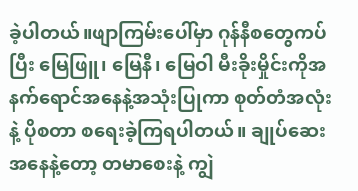ခဲ့ပါတယ်။ဖျာကြမ်းပေါ်မှာ ဂုန်နီစတွေကပ်ပြီး မြေဖြူ၊ မြေနီ၊ မြေဝါ မီးခိုးမှိုင်းကိုအနက်ရောင်အနေနဲ့အသုံးပြုကာ စုတ်တံအလုံးနဲ့ ပိုစတာ စရေးခဲ့ကြရပါတယ်။ ချုပ်ဆေးအနေနဲ့တော့ တမာစေးနဲ့ ကျွဲ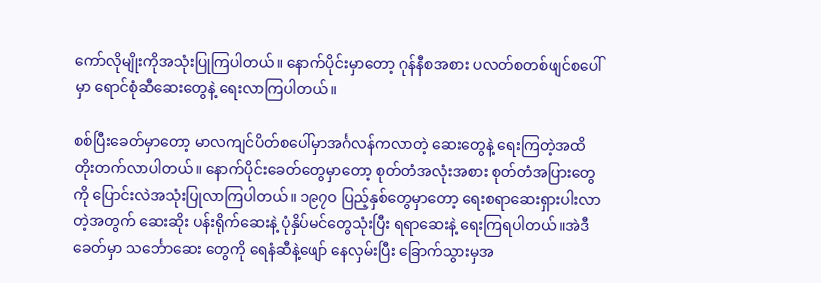ကော်လိုမျိုးကိုအသုံးပြုကြပါတယ်။ နောက်ပိုင်းမှာတော့ ဂုန်နီစအစား ပလတ်စတစ်ဖျင်စပေါ်မှာ ရောင်စုံဆီဆေးတွေနဲ့ ရေးလာကြပါတယ်။

စစ်ပြီးခေတ်မှာတော့ မာလကျင်ပိတ်စပေါ်မှာအင်္ဂလန်ကလာတဲ့ ဆေးတွေနဲ့ ရေးကြတဲ့အထိ တိုးတက်လာပါတယ်။ နောက်ပိုင်းခေတ်တွေမှာတော့ စုတ်တံအလုံးအစား စုတ်တံအပြားတွေကို ပြောင်းလဲအသုံးပြုလာကြပါတယ်။ ၁၉၇ဝ ပြည့်နှစ်တွေမှာတော့ ရေးစရာဆေးရှားပါးလာတဲ့အတွက် ဆေးဆိုး ပန်းရိုက်ဆေးနဲ့ ပုံနှိပ်မင်တွေသုံးပြီး ရရာဆေးနဲ့ ရေးကြရပါတယ်။အဲဒီခေတ်မှာ သင်္ဘောဆေး တွေကို ရေနံဆီနဲ့ဖျော် နေလှမ်းပြီး ခြောက်သွားမှအ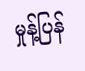မှုန့်ပြန်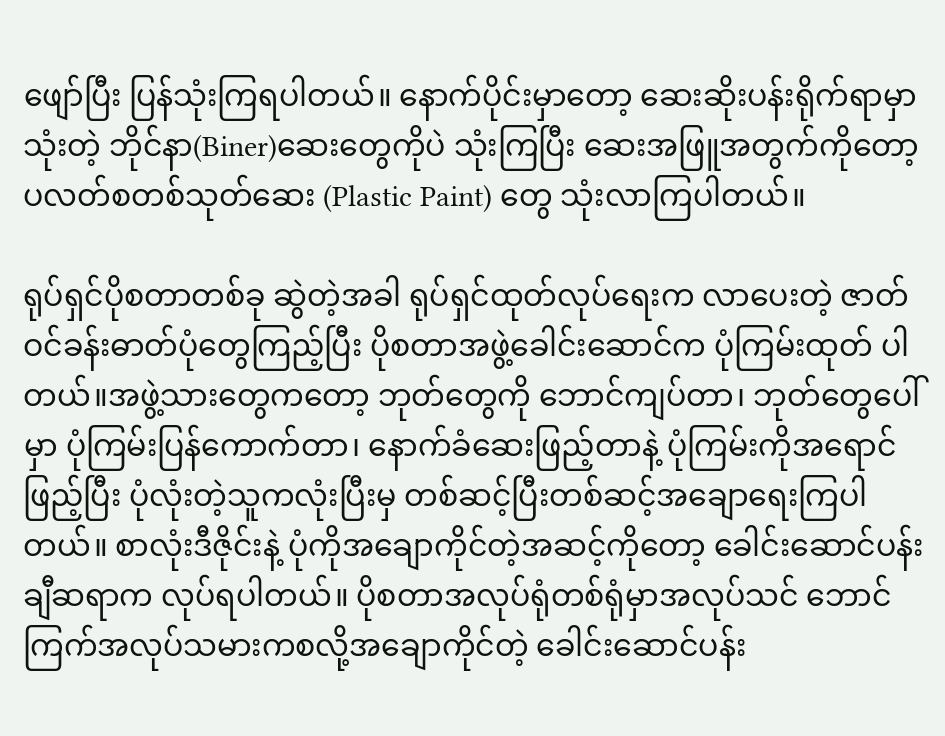ဖျော်ပြီး ပြန်သုံးကြရပါတယ်။ နောက်ပိုင်းမှာတော့ ဆေးဆိုးပန်းရိုက်ရာမှာ သုံးတဲ့ ဘိုင်နာ(Biner)ဆေးတွေကိုပဲ သုံးကြပြီး ဆေးအဖြူအတွက်ကိုတော့ ပလတ်စတစ်သုတ်ဆေး (Plastic Paint) တွေ သုံးလာကြပါတယ်။

ရုပ်ရှင်ပိုစတာတစ်ခု ဆွဲတဲ့အခါ ရုပ်ရှင်ထုတ်လုပ်ရေးက လာပေးတဲ့ ဇာတ်ဝင်ခန်းဓာတ်ပုံတွေကြည့်ပြီး ပိုစတာအဖွဲ့ခေါင်းဆောင်က ပုံကြမ်းထုတ် ပါတယ်။အဖွဲ့သားတွေကတော့ ဘုတ်တွေကို ဘောင်ကျပ်တာ၊ ဘုတ်တွေပေါ်မှာ ပုံကြမ်းပြန်ကောက်တာ၊ နောက်ခံဆေးဖြည့်တာနဲ့ ပုံကြမ်းကိုအရောင်ဖြည့်ပြီး ပုံလုံးတဲ့သူကလုံးပြီးမှ တစ်ဆင့်ပြီးတစ်ဆင့်အချောရေးကြပါတယ်။ စာလုံးဒီဇိုင်းနဲ့ ပုံကိုအချောကိုင်တဲ့အဆင့်ကိုတော့ ခေါင်းဆောင်ပန်းချီဆရာက လုပ်ရပါတယ်။ ပိုစတာအလုပ်ရုံတစ်ရုံမှာအလုပ်သင် ဘောင်ကြက်အလုပ်သမားကစလို့အချောကိုင်တဲ့ ခေါင်းဆောင်ပန်း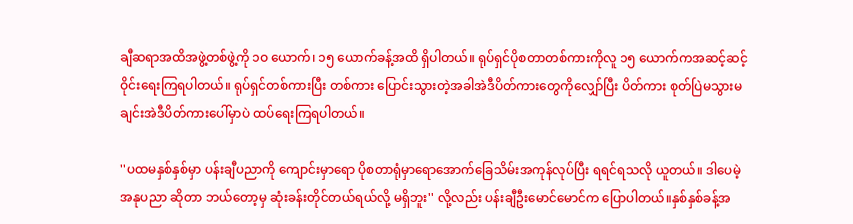ချီဆရာအထိအဖွဲ့တစ်ဖွဲ့ကို ၁ဝ ယောက်၊ ၁၅ ယောက်ခန့်အထိ ရှိပါတယ်။ ရုပ်ရှင်ပိုစတာတစ်ကားကိုလူ ၁၅ ယောက်ကအဆင့်ဆင့် ဝိုင်းရေးကြရပါတယ်။ ရုပ်ရှင်တစ်ကားပြီး တစ်ကား ပြောင်းသွားတဲ့အခါအဲဒီပိတ်ကားတွေကိုလျှော်ပြီး ပိတ်ကား စုတ်ပြဲမသွားမချင်းအဲဒီပိတ်ကားပေါ်မှာပဲ ထပ်ရေးကြရပါတယ်။

''ပထမနှစ်နှစ်မှာ ပန်းချီပညာကို ကျောင်းမှာရော ပိုစတာရုံမှာရောအောက်ခြေသိမ်းအကုန်လုပ်ပြီး ရရင်ရသလို ယူတယ်။ ဒါပေမဲ့အနုပညာ ဆိုတာ ဘယ်တော့မှ ဆုံးခန်းတိုင်တယ်ရယ်လို့ မရှိဘူး'' လို့လည်း ပန်းချီဦးမောင်မောင်က ပြောပါတယ်။နှစ်နှစ်ခန့်အ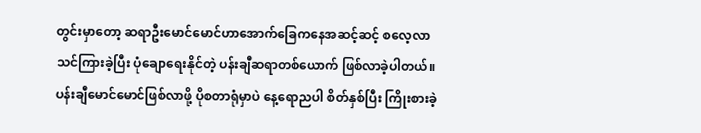တွင်းမှာတော့ ဆရာဦးမောင်မောင်ဟာအောက်ခြေကနေအဆင့်ဆင့် စလေ့လာသင်ကြားခဲ့ပြီး ပုံချောရေးနိုင်တဲ့ ပန်းချီဆရာတစ်ယောက် ဖြစ်လာခဲ့ပါတယ်။ ပန်းချီမောင်မောင်ဖြစ်လာဖို့ ပိုစတာရုံမှာပဲ နေ့ရောညပါ စိတ်နှစ်ပြီး ကြိုးစားခဲ့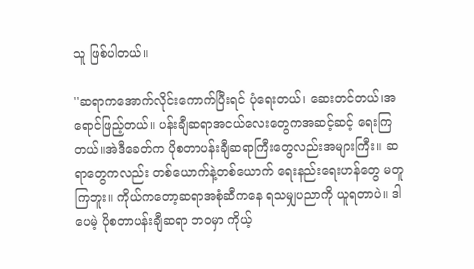သူ ဖြစ်ပါတယ်။

''ဆရာကအောက်လိုင်းကောက်ပြီးရင် ပုံရေးတယ်၊ ဆေးတင်တယ်၊အရောင်ဖြည့်တယ်။ ပန်းချီဆရာအငယ်လေးတွေကအဆင့်ဆင့် ရေးကြတယ်။အဲဒီခေတ်က ပိုစတာပန်းချီဆရာကြီးတွေလည်းအများကြီး။ ဆရာတွေကလည်း တစ်ယောက်နဲ့တစ်ယောက် ရေးနည်းရေးဟန်တွေ မတူကြဘူး။ ကိုယ်ကတော့ဆရာအစုံဆီကနေ ရသမျှပညာကို ယူရတာပဲ။ ဒါပေမဲ့ ပိုစတာပန်းချီဆရာ ဘဝမှာ ကိုယ့်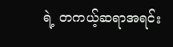ရဲ့ တကယ့်ဆရာအရင်း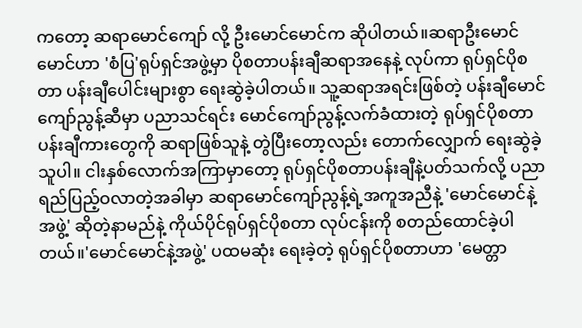ကတော့ ဆရာမောင်ကျော် လို့ ဦးမောင်မောင်က ဆိုပါတယ်။ဆရာဦးမောင်မောင်ဟာ 'စံပြ'ရုပ်ရှင်အဖွဲ့မှာ ပိုစတာပန်းချီဆရာအနေနဲ့ လုပ်ကာ ရုပ်ရှင်ပိုစတာ ပန်းချီပေါင်းများစွာ ရေးဆွဲခဲ့ပါတယ်။ သူ့ဆရာအရင်းဖြစ်တဲ့ ပန်းချီမောင်ကျော်ညွန့်ဆီမှာ ပညာသင်ရင်း မောင်ကျော်ညွန့်လက်ခံထားတဲ့ ရုပ်ရှင်ပိုစတာပန်းချီကားတွေကို ဆရာဖြစ်သူနဲ့ တွဲပြီးတော့လည်း တောက်လျှောက် ရေးဆွဲခဲ့သူပါ။ ငါးနှစ်လောက်အကြာမှာတော့ ရုပ်ရှင်ပိုစတာပန်းချီနဲ့ပတ်သက်လို့ ပညာရည်ပြည့်ဝလာတဲ့အခါမှာ ဆရာမောင်ကျော်ညွန့်ရဲ့အကူအညီနဲ့ 'မောင်မောင်နဲ့အဖွဲ့' ဆိုတဲ့နာမည်နဲ့ ကိုယ်ပိုင်ရုပ်ရှင်ပိုစတာ လုပ်ငန်းကို စတည်ထောင်ခဲ့ပါတယ်။'မောင်မောင်နဲ့အဖွဲ့' ပထမဆုံး ရေးခဲ့တဲ့ ရုပ်ရှင်ပိုစတာဟာ 'မေတ္တာ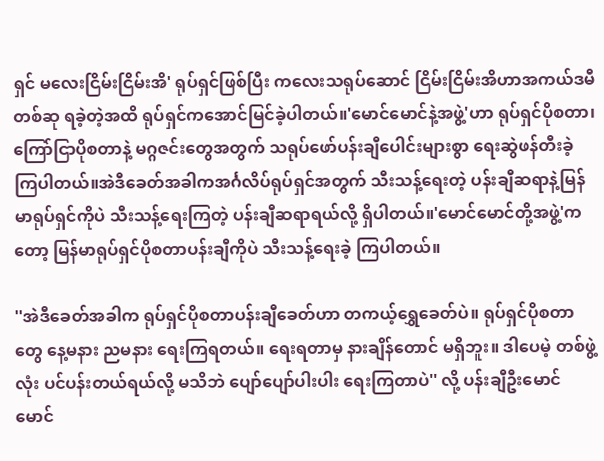ရှင် မလေးငြိမ်းငြိမ်းအိ' ရုပ်ရှင်ဖြစ်ပြီး ကလေးသရုပ်ဆောင် ငြိမ်းငြိမ်းအိဟာအကယ်ဒမီတစ်ဆု ရခဲ့တဲ့အထိ ရုပ်ရှင်ကအောင်မြင်ခဲ့ပါတယ်။'မောင်မောင်နဲ့အဖွဲ့'ဟာ ရုပ်ရှင်ပိုစတာ၊ ကြော်ငြာပိုစတာနဲ့ မဂ္ဂဇင်းတွေအတွက် သရုပ်ဖော်ပန်းချီပေါင်းများစွာ ရေးဆွဲဖန်တီးခဲ့ကြပါတယ်။အဲဒီခေတ်အခါကအင်္ဂလိပ်ရုပ်ရှင်အတွက် သီးသန့်ရေးတဲ့ ပန်းချီဆရာနဲ့မြန်မာရုပ်ရှင်ကိုပဲ သီးသန့်ရေးကြတဲ့ ပန်းချီဆရာရယ်လို့ ရှိပါတယ်။'မောင်မောင်တို့အဖွဲ့'ကတော့ မြန်မာရုပ်ရှင်ပိုစတာပန်းချီကိုပဲ သီးသန့်ရေးခဲ့ ကြပါတယ်။

''အဲဒီခေတ်အခါက ရုပ်ရှင်ပိုစတာပန်းချီခေတ်ဟာ တကယ့်ရွှေခေတ်ပဲ။ ရုပ်ရှင်ပိုစတာတွေ နေ့မနား ညမနား ရေးကြရတယ်။ ရေးရတာမှ နားချိန်တောင် မရှိဘူး။ ဒါပေမဲ့ တစ်ဖွဲ့လုံး ပင်ပန်းတယ်ရယ်လို့ မသိဘဲ ပျော်ပျော်ပါးပါး ရေးကြတာပဲ'' လို့ ပန်းချီဦးမောင်မောင်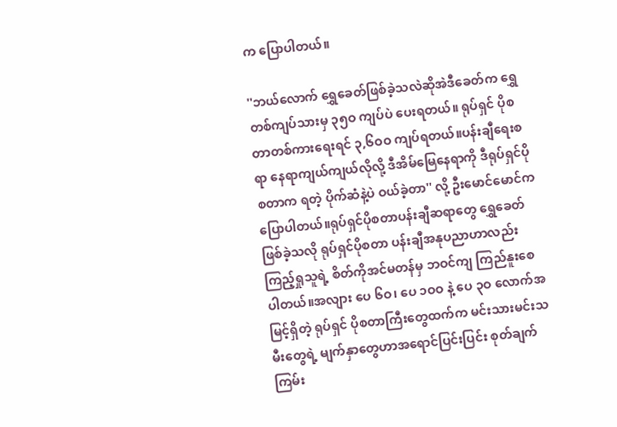က ပြောပါတယ်။

''ဘယ်လောက် ရွှေခေတ်ဖြစ်ခဲ့သလဲဆိုအဲဒီခေတ်က ရွှေတစ်ကျပ်သားမှ ၃၅ဝ ကျပ်ပဲ ပေးရတယ်။ ရုပ်ရှင် ပိုစတာတစ်ကားရေးရင် ၃,၆ဝဝ ကျပ်ရတယ်။ပန်းချီရေးစရာ နေရာကျယ်ကျယ်လိုလို့ ဒီအိမ်မြေနေရာကို ဒီရုပ်ရှင်ပိုစတာက ရတဲ့ ပိုက်ဆံနဲ့ပဲ ဝယ်ခဲ့တာ'' လို့ ဦးမောင်မောင်က ပြောပါတယ်။ရုပ်ရှင်ပိုစတာပန်းချီဆရာတွေ ရွှေခေတ်ဖြစ်ခဲ့သလို ရုပ်ရှင်ပိုစတာ ပန်းချီအနုပညာဟာလည်း ကြည့်ရှုသူရဲ့ စိတ်ကိုအင်မတန်မှ ဘဝင်ကျ ကြည်နူးစေပါတယ်။အလျား ပေ ၆ဝ၊ ပေ ၁ဝဝ နဲ့ ပေ ၃ဝ လောက်အမြင့်ရှိတဲ့ ရုပ်ရှင် ပိုစတာကြီးတွေထက်က မင်းသားမင်းသမီးတွေရဲ့ မျက်နှာတွေဟာအရောင်ပြင်းပြင်း စုတ်ချက်ကြမ်း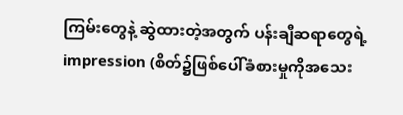ကြမ်းတွေနဲ့ ဆွဲထားတဲ့အတွက် ပန်းချီဆရာတွေရဲ့ impression (စိတ်၌ဖြစ်ပေါ်ခံစားမှုကိုအသေး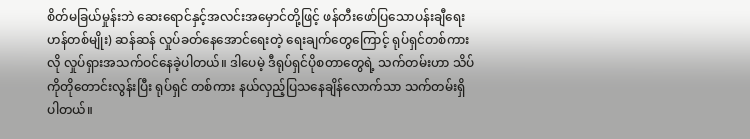စိတ်မခြယ်မှုန်းဘဲ ဆေးရောင်နှင့်အလင်းအမှောင်တို့ဖြင့် ဖန်တီးဖော်ပြသောပန်းချီရေးဟန်တစ်မျိုး) ဆန်ဆန် လှုပ်ခတ်နေအောင်ရေးတဲ့ ရေးချက်တွေကြောင့် ရုပ်ရှင်တစ်ကားလို လှုပ်ရှားအသက်ဝင်နေခဲ့ပါတယ်။ ဒါပေမဲ့ ဒီရုပ်ရှင်ပိုစတာတွေရဲ့ သက်တမ်းဟာ သိပ်ကိုတိုတောင်းလွန်းပြီး ရုပ်ရှင် တစ်ကား နယ်လှည့်ပြသနေချိန်လောက်သာ သက်တမ်းရှိပါတယ်။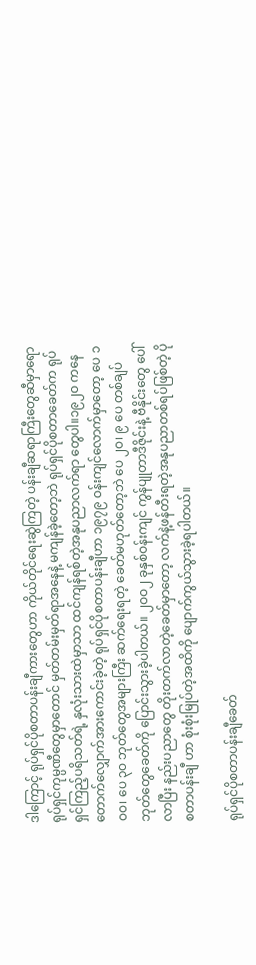ဒါကြောင့် ရုပ်ရှင်ပိုစတာပန်းချီကားတွေဟာ ကိုယ်တိုင်ရေးဆွဲကြတဲ့ ပန်းချီဆရာကြီးတွေဆီမှာရော ရုပ်ရှင်ကုမ္ပဏီတွေမှာတောင် မှတ်တမ်းမှတ်ရာအနေနဲ့ မကျန်ခဲ့တော့ဘဲ ရုပ်ရှင်ပိုစတာခေတ်က ရုပ်ရှင်ကြည့်ပရိသတ်ရဲ့ နှလုံးသားထဲမှာသာ ထင်ကျန်ရစ်တဲ့အနုပညာလက်ရာ တွေပါ။၁၉၂ဝ ကနေ တောက်လျှောက်အားကောင်းခဲ့တဲ့ ရုပ်ရှင်ပိုစတာပန်းချီဟာ ၁၉၇၉ ဝန်းကျင်လောက်မှာတော့ ပေ ၁ဝဝ၊ ပေ ၃ဝ ဘုတ်တွေအများကြီး ဆက်ရေးရတဲ့ ခေတ်မဟုတ်တော့ဘဲ ပေ ၂ဝ၊ ၉ ပေ တစ်ချပ်ဘုတ်တွေခေတ်ကို ပြောင်းသွားခဲ့ပါတယ်။ ၂ဝဝ၂ ခုနှစ်ဝန်းကျင် ကွန်ပျုတာဒီဇိုင်းနဲ့ ဗီနိုင်းတွေ ပေါ်လာပြီး နည်းပညာတွေ တိုးတက်လာတဲ့ခေတ်မှာတော့ လက်နဲ့ဖန်တီးရတဲ့အနုပညာတစ်ရပ်ဖြစ်တဲ့ ပိုစတာပန်းချီ ဟာ စုံးစုံးမြုပ်တဲ့အထိကို ပျောက်ကွယ်သွားခဲ့ရပါတယ်။

ရုပ်ရှင်ပိုစတာပန်းချီခေတ်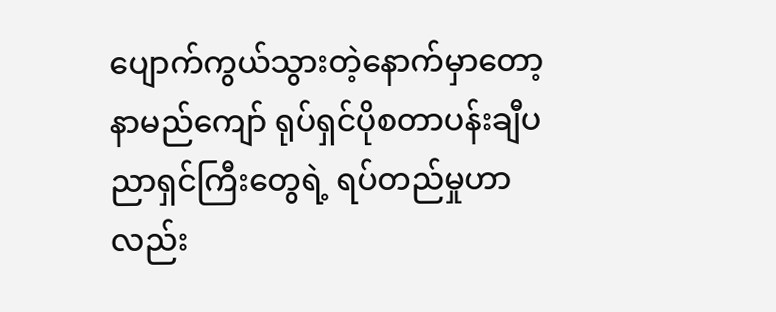ပျောက်ကွယ်သွားတဲ့နောက်မှာတော့ နာမည်ကျော် ရုပ်ရှင်ပိုစတာပန်းချီပညာရှင်ကြီးတွေရဲ့ ရပ်တည်မှုဟာ လည်း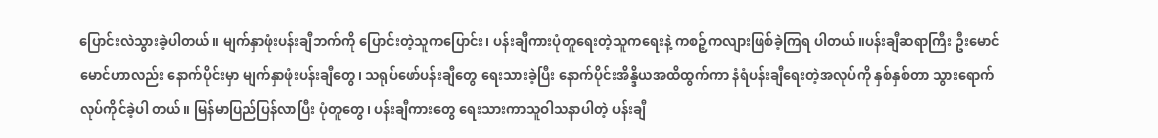ပြောင်းလဲသွားခဲ့ပါတယ်။ မျက်နှာဖုံးပန်းချီဘက်ကို ပြောင်းတဲ့သူကပြောင်း၊ ပန်းချီကားပုံတူရေးတဲ့သူကရေးနဲ့ ကစဉ့်ကလျားဖြစ်ခဲ့ကြရ ပါတယ်။ပန်းချီဆရာကြီး ဦးမောင်မောင်ဟာလည်း နောက်ပိုင်းမှာ မျက်နှာဖုံးပန်းချီတွေ၊ သရုပ်ဖော်ပန်းချီတွေ ရေးသားခဲ့ပြီး နောက်ပိုင်းအိန္ဒိယအထိထွက်ကာ နံရံပန်းချီရေးတဲ့အလုပ်ကို နှစ်နှစ်တာ သွားရောက်လုပ်ကိုင်ခဲ့ပါ တယ်။ မြန်မာပြည်ပြန်လာပြီး ပုံတူတွေ၊ ပန်းချီကားတွေ ရေးသားကာသူဝါသနာပါတဲ့ ပန်းချီ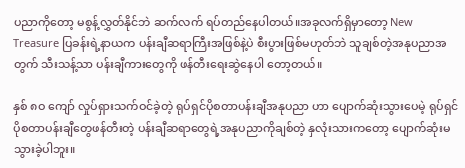ပညာကိုတော့ မစွန့်လွှတ်နိုင်ဘဲ ဆက်လက် ရပ်တည်နေပါတယ်။အခုလက်ရှိမှာတော့ New Treasure ပြခန်းရဲ့နာယက ပန်းချီဆရာကြီးအဖြစ်နဲ့ပဲ စီးပွားဖြစ်မဟုတ်ဘဲ သူချစ်တဲ့အနုပညာအတွက် သီးသန့်သာ ပန်းချီကားတွေကို ဖန်တီးရေးဆွဲနေပါ တော့တယ်။

နှစ် ၈ဝ ကျော် လှုပ်ရှားသက်ဝင်ခဲ့တဲ့ ရုပ်ရှင်ပိုစတာပန်းချီအနုပညာ ဟာ ပျောက်ဆုံးသွားပေမဲ့ ရုပ်ရှင်ပိုစတာပန်းချီတွေဖန်တီးတဲ့ ပန်းချီဆရာတွေရဲ့အနုပညာကိုချစ်တဲ့ နှလုံးသားကတော့ ပျောက်ဆုံးမသွားခဲ့ပါဘူး။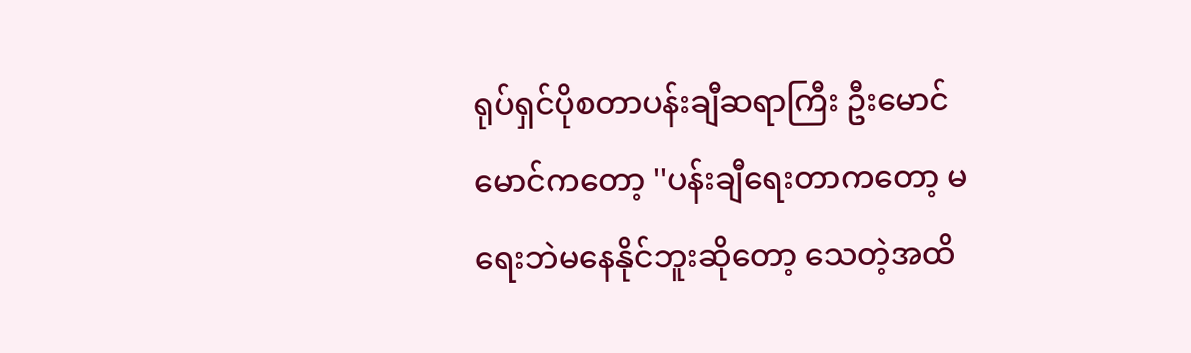ရုပ်ရှင်ပိုစတာပန်းချီဆရာကြီး ဦးမောင်မောင်ကတော့ ''ပန်းချီရေးတာကတော့ မရေးဘဲမနေနိုင်ဘူးဆိုတော့ သေတဲ့အထိ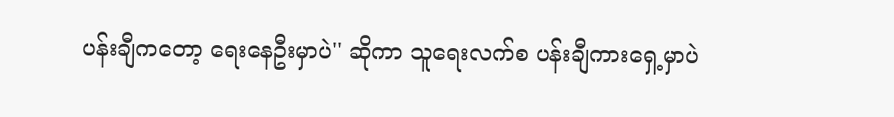ပန်းချီကတော့ ရေးနေဦးမှာပဲ'' ဆိုကာ သူရေးလက်စ ပန်းချီကားရှေ့မှာပဲ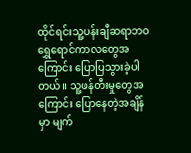ထိုင်ရင်းသူ့ပန်းချီဆရာဘဝ ရွှေရောင်ကာလတွေအကြောင်း ပြောပြသွားခဲ့ပါ တယ်။ သူ့ဖန်တီးမှုတွေအကြောင်း ပြောနေတဲ့အချိန်မှာ မျက်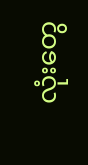လုံးတွေ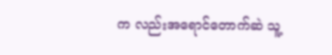က လည်းအရောင်တောက်ဆဲ သူ့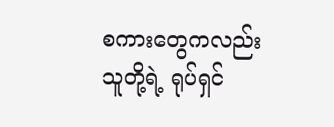စကားတွေကလည်း သူတို့ရဲ့ ရုပ်ရှင်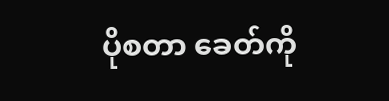ပိုစတာ ခေတ်ကို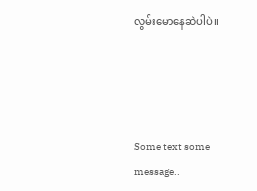လွမ်းမောနေဆဲပါပဲ။




Some text some message..